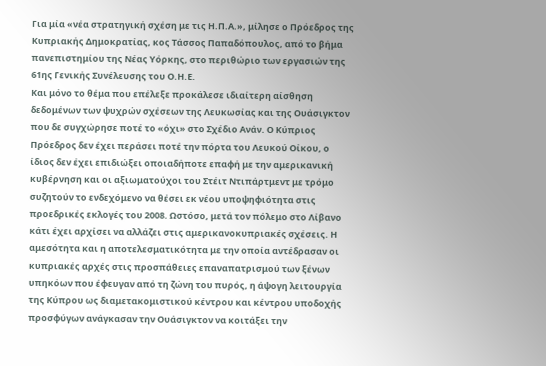Για μία «νέα στρατηγική σχέση με τις Η.Π.Α.», μίλησε ο Πρόεδρος της Κυπριακής Δημοκρατίας, κος Τάσσος Παπαδόπουλος, από το βήμα πανεπιστημίου της Νέας Υόρκης, στο περιθώριο των εργασιών της 61ης Γενικής Συνέλευσης του Ο.Η.Ε.
Και μόνο το θέμα που επέλεξε προκάλεσε ιδιαίτερη αίσθηση δεδομένων των ψυχρών σχέσεων της Λευκωσίας και της Ουάσιγκτον που δε συγχώρησε ποτέ το «όχι» στο Σχέδιο Ανάν. Ο Κύπριος Πρόεδρος δεν έχει περάσει ποτέ την πόρτα του Λευκού Οίκου, ο ίδιος δεν έχει επιδιώξει οποιαδήποτε επαφή με την αμερικανική κυβέρνηση και οι αξιωματούχοι του Στέιτ Ντιπάρτμεντ με τρόμο συζητούν το ενδεχόμενο να θέσει εκ νέου υποψηφιότητα στις προεδρικές εκλογές του 2008. Ωστόσο, μετά τον πόλεμο στο Λίβανο κάτι έχει αρχίσει να αλλάζει στις αμερικανοκυπριακές σχέσεις. Η αμεσότητα και η αποτελεσματικότητα με την οποία αντέδρασαν οι κυπριακές αρχές στις προσπάθειες επαναπατρισμού των ξένων υπηκόων που έφευγαν από τη ζώνη του πυρός, η άψογη λειτουργία της Κύπρου ως διαμετακομιστικού κέντρου και κέντρου υποδοχής προσφύγων ανάγκασαν την Ουάσιγκτον να κοιτάξει την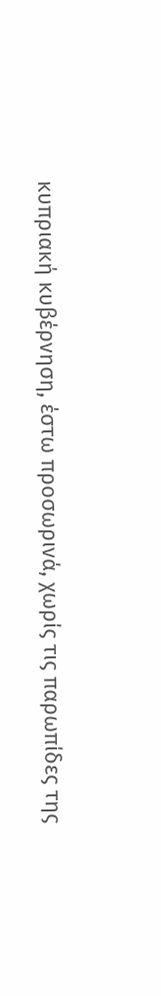κυπριακή κυβέρνηση, έστω προσωρινά, χωρίς τις παρωπίδες της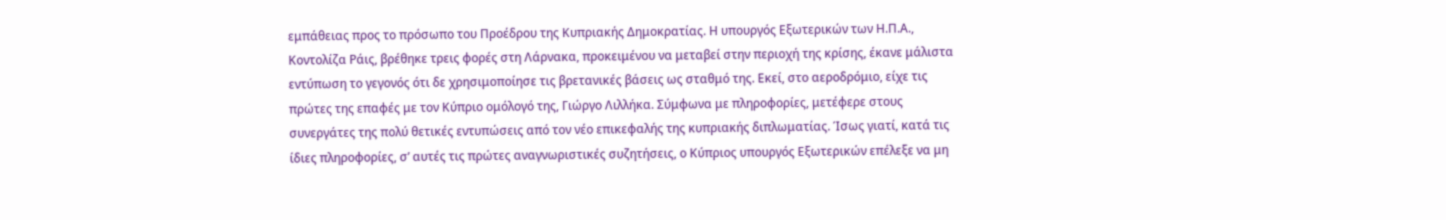εμπάθειας προς το πρόσωπο του Προέδρου της Κυπριακής Δημοκρατίας. Η υπουργός Εξωτερικών των Η.Π.Α., Κοντολίζα Ράις, βρέθηκε τρεις φορές στη Λάρνακα, προκειμένου να μεταβεί στην περιοχή της κρίσης, έκανε μάλιστα εντύπωση το γεγονός ότι δε χρησιμοποίησε τις βρετανικές βάσεις ως σταθμό της. Εκεί, στο αεροδρόμιο, είχε τις πρώτες της επαφές με τον Κύπριο ομόλογό της, Γιώργο Λιλλήκα. Σύμφωνα με πληροφορίες, μετέφερε στους συνεργάτες της πολύ θετικές εντυπώσεις από τον νέο επικεφαλής της κυπριακής διπλωματίας. Ίσως γιατί, κατά τις ίδιες πληροφορίες, σ’ αυτές τις πρώτες αναγνωριστικές συζητήσεις, ο Κύπριος υπουργός Εξωτερικών επέλεξε να μη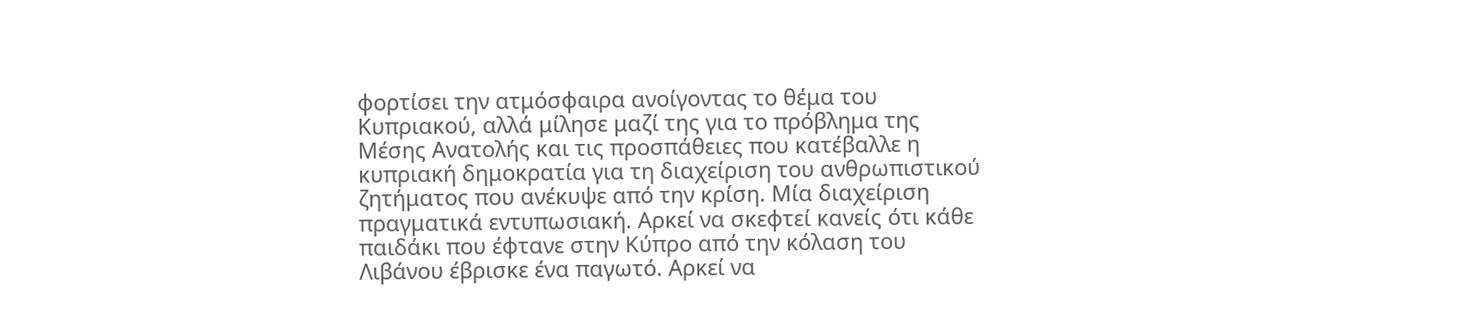φορτίσει την ατμόσφαιρα ανοίγοντας το θέμα του Κυπριακού, αλλά μίλησε μαζί της για το πρόβλημα της Μέσης Ανατολής και τις προσπάθειες που κατέβαλλε η κυπριακή δημοκρατία για τη διαχείριση του ανθρωπιστικού ζητήματος που ανέκυψε από την κρίση. Μία διαχείριση πραγματικά εντυπωσιακή. Αρκεί να σκεφτεί κανείς ότι κάθε παιδάκι που έφτανε στην Κύπρο από την κόλαση του Λιβάνου έβρισκε ένα παγωτό. Αρκεί να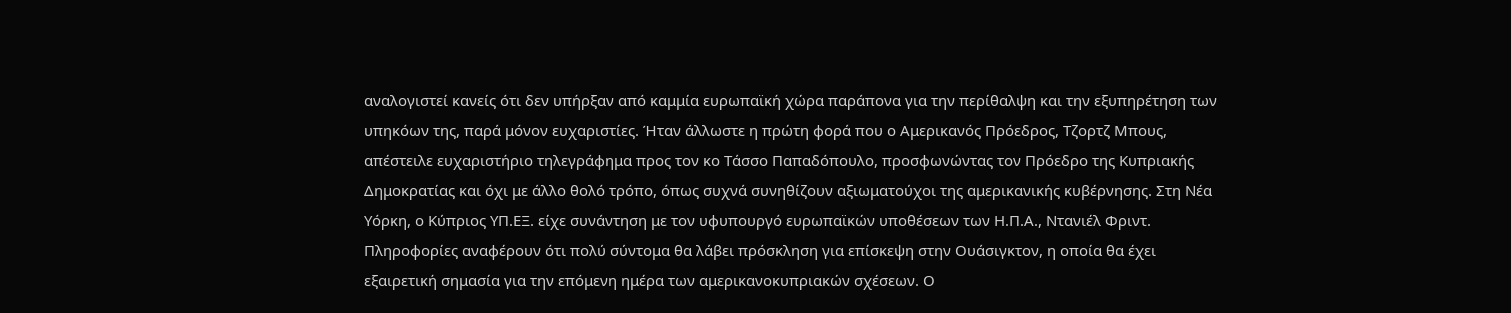αναλογιστεί κανείς ότι δεν υπήρξαν από καμμία ευρωπαϊκή χώρα παράπονα για την περίθαλψη και την εξυπηρέτηση των υπηκόων της, παρά μόνον ευχαριστίες. Ήταν άλλωστε η πρώτη φορά που ο Αμερικανός Πρόεδρος, Τζορτζ Μπους, απέστειλε ευχαριστήριο τηλεγράφημα προς τον κο Τάσσο Παπαδόπουλο, προσφωνώντας τον Πρόεδρο της Κυπριακής Δημοκρατίας και όχι με άλλο θολό τρόπο, όπως συχνά συνηθίζουν αξιωματούχοι της αμερικανικής κυβέρνησης. Στη Νέα Υόρκη, ο Κύπριος ΥΠ.ΕΞ. είχε συνάντηση με τον υφυπουργό ευρωπαϊκών υποθέσεων των Η.Π.Α., Ντανιέλ Φριντ. Πληροφορίες αναφέρουν ότι πολύ σύντομα θα λάβει πρόσκληση για επίσκεψη στην Ουάσιγκτον, η οποία θα έχει εξαιρετική σημασία για την επόμενη ημέρα των αμερικανοκυπριακών σχέσεων. Ο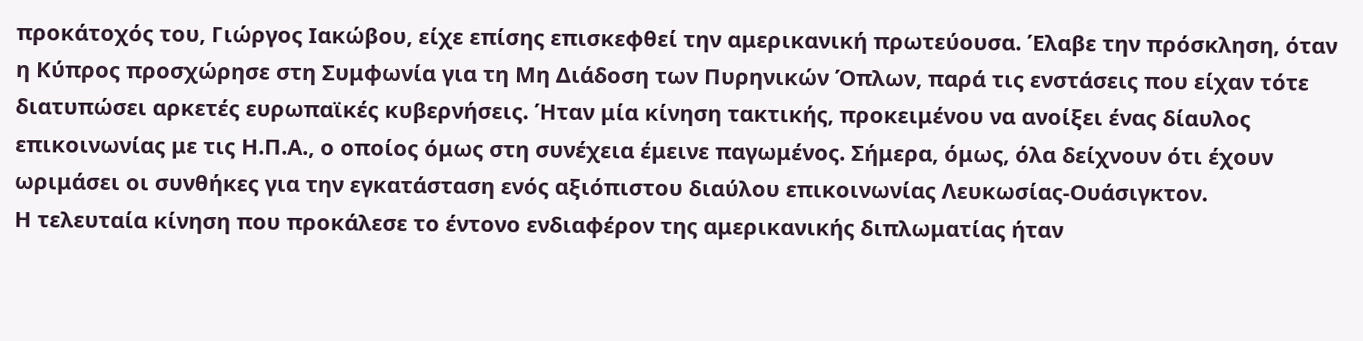προκάτοχός του, Γιώργος Ιακώβου, είχε επίσης επισκεφθεί την αμερικανική πρωτεύουσα. Έλαβε την πρόσκληση, όταν η Κύπρος προσχώρησε στη Συμφωνία για τη Μη Διάδοση των Πυρηνικών Όπλων, παρά τις ενστάσεις που είχαν τότε διατυπώσει αρκετές ευρωπαϊκές κυβερνήσεις. Ήταν μία κίνηση τακτικής, προκειμένου να ανοίξει ένας δίαυλος επικοινωνίας με τις Η.Π.Α., ο οποίος όμως στη συνέχεια έμεινε παγωμένος. Σήμερα, όμως, όλα δείχνουν ότι έχουν ωριμάσει οι συνθήκες για την εγκατάσταση ενός αξιόπιστου διαύλου επικοινωνίας Λευκωσίας-Ουάσιγκτον.
Η τελευταία κίνηση που προκάλεσε το έντονο ενδιαφέρον της αμερικανικής διπλωματίας ήταν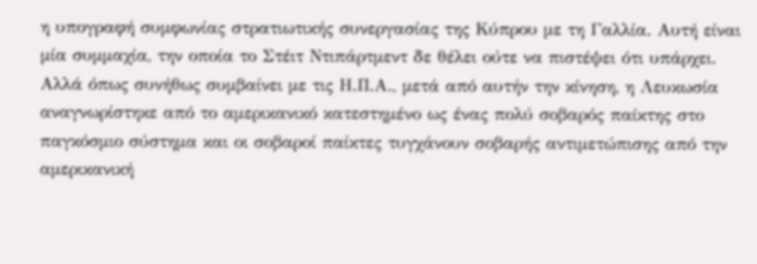η υπογραφή συμφωνίας στρατιωτικής συνεργασίας της Κύπρου με τη Γαλλία. Αυτή είναι μία συμμαχία, την οποία το Στέιτ Ντιπάρτμεντ δε θέλει ούτε να πιστέψει ότι υπάρχει. Αλλά όπως συνήθως συμβαίνει με τις Η.Π.Α., μετά από αυτήν την κίνηση, η Λευκωσία αναγνωρίστηκε από το αμερικανικό κατεστημένο ως ένας πολύ σοβαρός παίκτης στο παγκόσμιο σύστημα και οι σοβαροί παίκτες τυγχάνουν σοβαρής αντιμετώπισης από την αμερικανική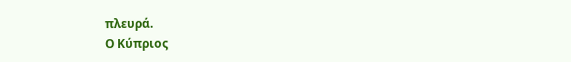πλευρά.
Ο Κύπριος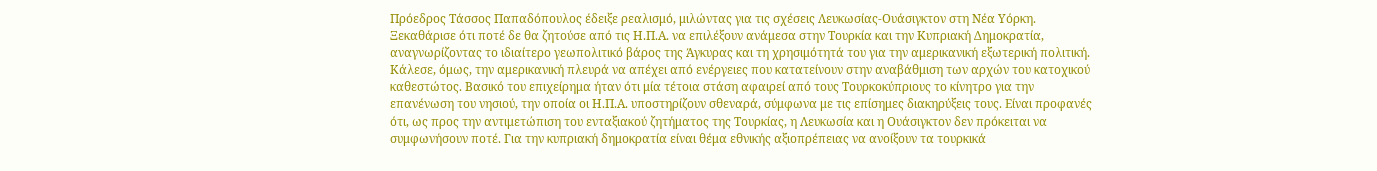Πρόεδρος Τάσσος Παπαδόπουλος έδειξε ρεαλισμό, μιλώντας για τις σχέσεις Λευκωσίας-Ουάσιγκτον στη Νέα Υόρκη. Ξεκαθάρισε ότι ποτέ δε θα ζητούσε από τις Η.Π.Α. να επιλέξουν ανάμεσα στην Τουρκία και την Κυπριακή Δημοκρατία, αναγνωρίζοντας το ιδιαίτερο γεωπολιτικό βάρος της Άγκυρας και τη χρησιμότητά του για την αμερικανική εξωτερική πολιτική. Κάλεσε, όμως, την αμερικανική πλευρά να απέχει από ενέργειες που κατατείνουν στην αναβάθμιση των αρχών του κατοχικού καθεστώτος. Βασικό του επιχείρημα ήταν ότι μία τέτοια στάση αφαιρεί από τους Τουρκοκύπριους το κίνητρο για την επανένωση του νησιού, την οποία οι Η.Π.Α. υποστηρίζουν σθεναρά, σύμφωνα με τις επίσημες διακηρύξεις τους. Είναι προφανές ότι, ως προς την αντιμετώπιση του ενταξιακού ζητήματος της Τουρκίας, η Λευκωσία και η Ουάσιγκτον δεν πρόκειται να συμφωνήσουν ποτέ. Για την κυπριακή δημοκρατία είναι θέμα εθνικής αξιοπρέπειας να ανοίξουν τα τουρκικά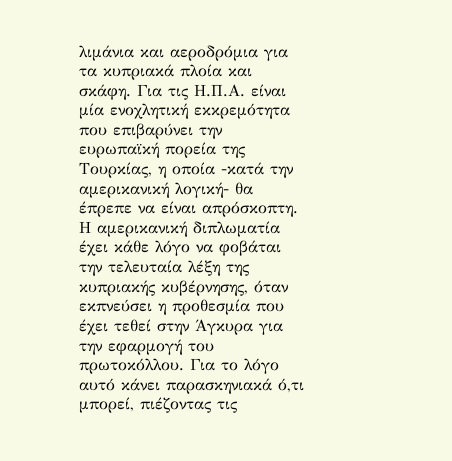λιμάνια και αεροδρόμια για τα κυπριακά πλοία και σκάφη. Για τις Η.Π.Α. είναι μία ενοχλητική εκκρεμότητα που επιβαρύνει την ευρωπαϊκή πορεία της Τουρκίας, η οποία -κατά την αμερικανική λογική- θα έπρεπε να είναι απρόσκοπτη. Η αμερικανική διπλωματία έχει κάθε λόγο να φοβάται την τελευταία λέξη της κυπριακής κυβέρνησης, όταν εκπνεύσει η προθεσμία που έχει τεθεί στην Άγκυρα για την εφαρμογή του πρωτοκόλλου. Για το λόγο αυτό κάνει παρασκηνιακά ό,τι μπορεί, πιέζοντας τις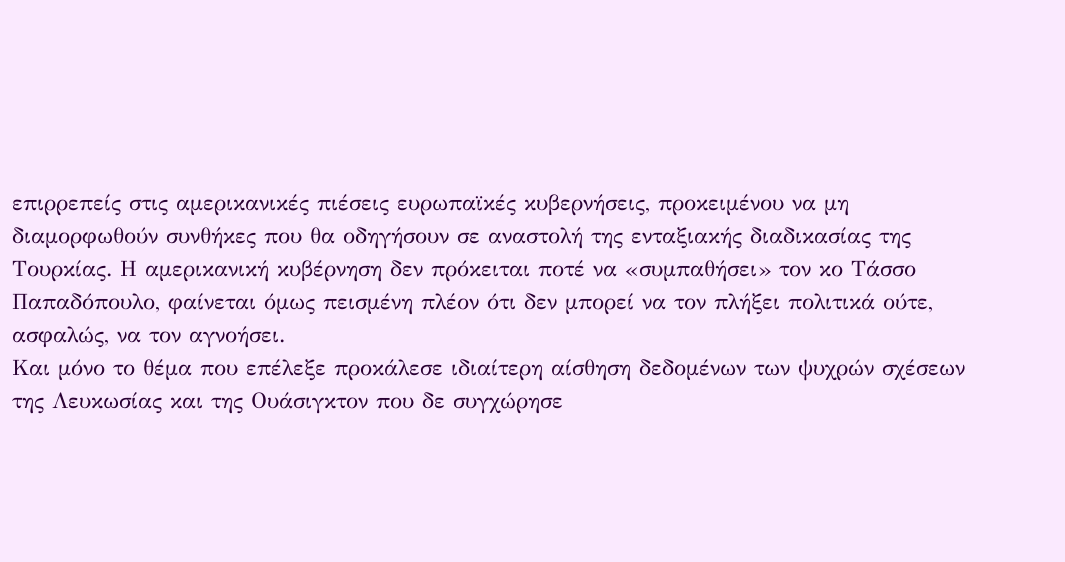επιρρεπείς στις αμερικανικές πιέσεις ευρωπαϊκές κυβερνήσεις, προκειμένου να μη διαμορφωθούν συνθήκες που θα οδηγήσουν σε αναστολή της ενταξιακής διαδικασίας της Τουρκίας. Η αμερικανική κυβέρνηση δεν πρόκειται ποτέ να «συμπαθήσει» τον κο Τάσσο Παπαδόπουλο, φαίνεται όμως πεισμένη πλέον ότι δεν μπορεί να τον πλήξει πολιτικά ούτε, ασφαλώς, να τον αγνοήσει.
Και μόνο το θέμα που επέλεξε προκάλεσε ιδιαίτερη αίσθηση δεδομένων των ψυχρών σχέσεων της Λευκωσίας και της Ουάσιγκτον που δε συγχώρησε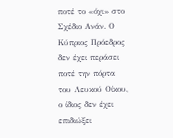ποτέ το «όχι» στο Σχέδιο Ανάν. Ο Κύπριος Πρόεδρος δεν έχει περάσει ποτέ την πόρτα του Λευκού Οίκου, ο ίδιος δεν έχει επιδιώξει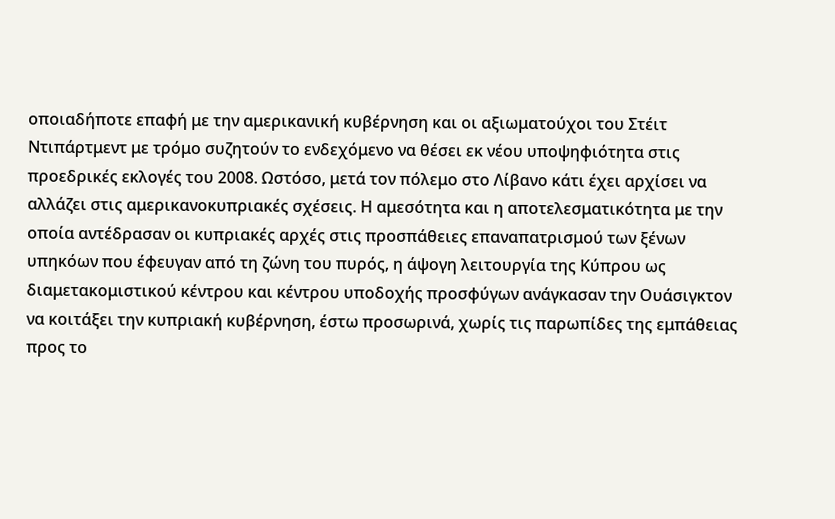οποιαδήποτε επαφή με την αμερικανική κυβέρνηση και οι αξιωματούχοι του Στέιτ Ντιπάρτμεντ με τρόμο συζητούν το ενδεχόμενο να θέσει εκ νέου υποψηφιότητα στις προεδρικές εκλογές του 2008. Ωστόσο, μετά τον πόλεμο στο Λίβανο κάτι έχει αρχίσει να αλλάζει στις αμερικανοκυπριακές σχέσεις. Η αμεσότητα και η αποτελεσματικότητα με την οποία αντέδρασαν οι κυπριακές αρχές στις προσπάθειες επαναπατρισμού των ξένων υπηκόων που έφευγαν από τη ζώνη του πυρός, η άψογη λειτουργία της Κύπρου ως διαμετακομιστικού κέντρου και κέντρου υποδοχής προσφύγων ανάγκασαν την Ουάσιγκτον να κοιτάξει την κυπριακή κυβέρνηση, έστω προσωρινά, χωρίς τις παρωπίδες της εμπάθειας προς το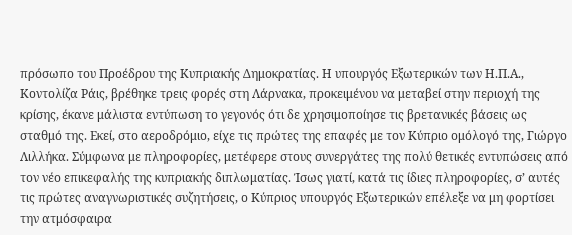πρόσωπο του Προέδρου της Κυπριακής Δημοκρατίας. Η υπουργός Εξωτερικών των Η.Π.Α., Κοντολίζα Ράις, βρέθηκε τρεις φορές στη Λάρνακα, προκειμένου να μεταβεί στην περιοχή της κρίσης, έκανε μάλιστα εντύπωση το γεγονός ότι δε χρησιμοποίησε τις βρετανικές βάσεις ως σταθμό της. Εκεί, στο αεροδρόμιο, είχε τις πρώτες της επαφές με τον Κύπριο ομόλογό της, Γιώργο Λιλλήκα. Σύμφωνα με πληροφορίες, μετέφερε στους συνεργάτες της πολύ θετικές εντυπώσεις από τον νέο επικεφαλής της κυπριακής διπλωματίας. Ίσως γιατί, κατά τις ίδιες πληροφορίες, σ’ αυτές τις πρώτες αναγνωριστικές συζητήσεις, ο Κύπριος υπουργός Εξωτερικών επέλεξε να μη φορτίσει την ατμόσφαιρα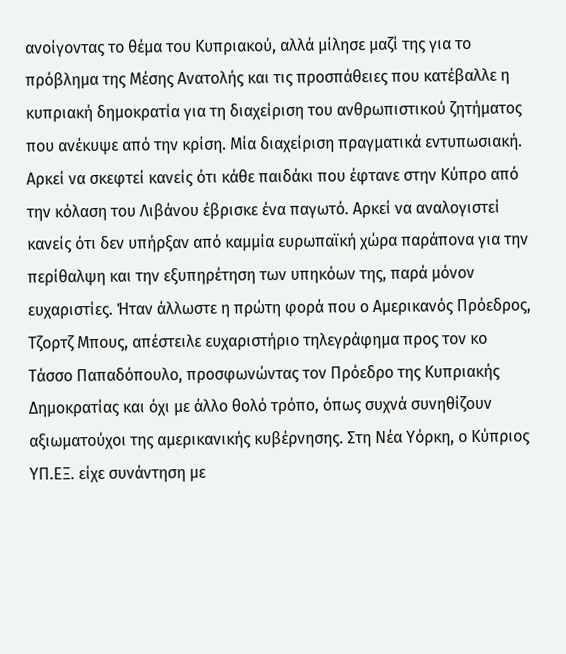ανοίγοντας το θέμα του Κυπριακού, αλλά μίλησε μαζί της για το πρόβλημα της Μέσης Ανατολής και τις προσπάθειες που κατέβαλλε η κυπριακή δημοκρατία για τη διαχείριση του ανθρωπιστικού ζητήματος που ανέκυψε από την κρίση. Μία διαχείριση πραγματικά εντυπωσιακή. Αρκεί να σκεφτεί κανείς ότι κάθε παιδάκι που έφτανε στην Κύπρο από την κόλαση του Λιβάνου έβρισκε ένα παγωτό. Αρκεί να αναλογιστεί κανείς ότι δεν υπήρξαν από καμμία ευρωπαϊκή χώρα παράπονα για την περίθαλψη και την εξυπηρέτηση των υπηκόων της, παρά μόνον ευχαριστίες. Ήταν άλλωστε η πρώτη φορά που ο Αμερικανός Πρόεδρος, Τζορτζ Μπους, απέστειλε ευχαριστήριο τηλεγράφημα προς τον κο Τάσσο Παπαδόπουλο, προσφωνώντας τον Πρόεδρο της Κυπριακής Δημοκρατίας και όχι με άλλο θολό τρόπο, όπως συχνά συνηθίζουν αξιωματούχοι της αμερικανικής κυβέρνησης. Στη Νέα Υόρκη, ο Κύπριος ΥΠ.ΕΞ. είχε συνάντηση με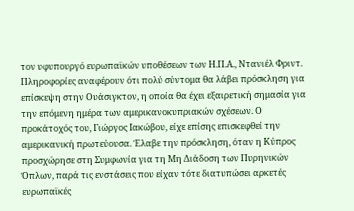τον υφυπουργό ευρωπαϊκών υποθέσεων των Η.Π.Α., Ντανιέλ Φριντ. Πληροφορίες αναφέρουν ότι πολύ σύντομα θα λάβει πρόσκληση για επίσκεψη στην Ουάσιγκτον, η οποία θα έχει εξαιρετική σημασία για την επόμενη ημέρα των αμερικανοκυπριακών σχέσεων. Ο προκάτοχός του, Γιώργος Ιακώβου, είχε επίσης επισκεφθεί την αμερικανική πρωτεύουσα. Έλαβε την πρόσκληση, όταν η Κύπρος προσχώρησε στη Συμφωνία για τη Μη Διάδοση των Πυρηνικών Όπλων, παρά τις ενστάσεις που είχαν τότε διατυπώσει αρκετές ευρωπαϊκές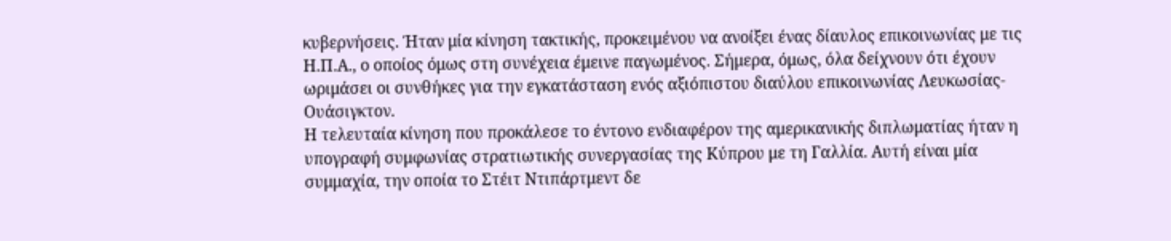κυβερνήσεις. Ήταν μία κίνηση τακτικής, προκειμένου να ανοίξει ένας δίαυλος επικοινωνίας με τις Η.Π.Α., ο οποίος όμως στη συνέχεια έμεινε παγωμένος. Σήμερα, όμως, όλα δείχνουν ότι έχουν ωριμάσει οι συνθήκες για την εγκατάσταση ενός αξιόπιστου διαύλου επικοινωνίας Λευκωσίας-Ουάσιγκτον.
Η τελευταία κίνηση που προκάλεσε το έντονο ενδιαφέρον της αμερικανικής διπλωματίας ήταν η υπογραφή συμφωνίας στρατιωτικής συνεργασίας της Κύπρου με τη Γαλλία. Αυτή είναι μία συμμαχία, την οποία το Στέιτ Ντιπάρτμεντ δε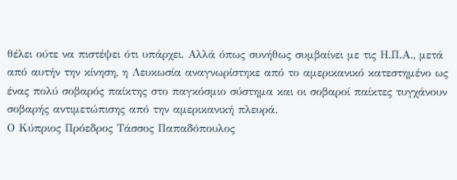θέλει ούτε να πιστέψει ότι υπάρχει. Αλλά όπως συνήθως συμβαίνει με τις Η.Π.Α., μετά από αυτήν την κίνηση, η Λευκωσία αναγνωρίστηκε από το αμερικανικό κατεστημένο ως ένας πολύ σοβαρός παίκτης στο παγκόσμιο σύστημα και οι σοβαροί παίκτες τυγχάνουν σοβαρής αντιμετώπισης από την αμερικανική πλευρά.
Ο Κύπριος Πρόεδρος Τάσσος Παπαδόπουλος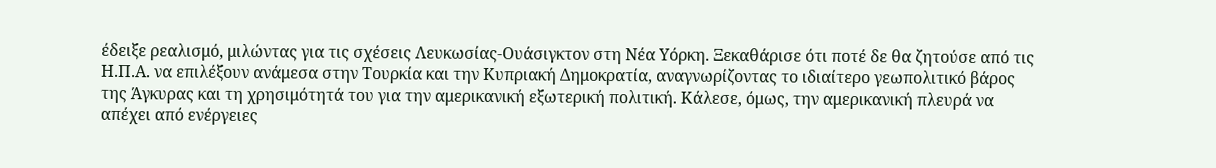έδειξε ρεαλισμό, μιλώντας για τις σχέσεις Λευκωσίας-Ουάσιγκτον στη Νέα Υόρκη. Ξεκαθάρισε ότι ποτέ δε θα ζητούσε από τις Η.Π.Α. να επιλέξουν ανάμεσα στην Τουρκία και την Κυπριακή Δημοκρατία, αναγνωρίζοντας το ιδιαίτερο γεωπολιτικό βάρος της Άγκυρας και τη χρησιμότητά του για την αμερικανική εξωτερική πολιτική. Κάλεσε, όμως, την αμερικανική πλευρά να απέχει από ενέργειες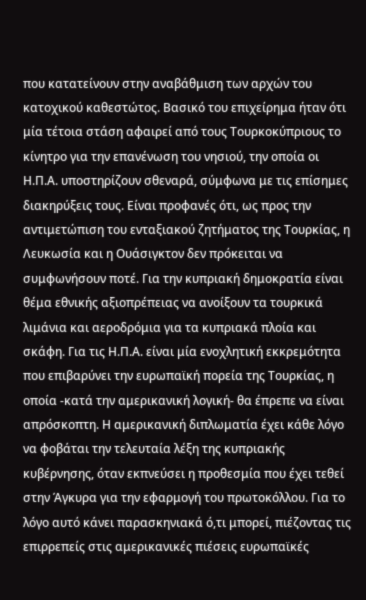που κατατείνουν στην αναβάθμιση των αρχών του κατοχικού καθεστώτος. Βασικό του επιχείρημα ήταν ότι μία τέτοια στάση αφαιρεί από τους Τουρκοκύπριους το κίνητρο για την επανένωση του νησιού, την οποία οι Η.Π.Α. υποστηρίζουν σθεναρά, σύμφωνα με τις επίσημες διακηρύξεις τους. Είναι προφανές ότι, ως προς την αντιμετώπιση του ενταξιακού ζητήματος της Τουρκίας, η Λευκωσία και η Ουάσιγκτον δεν πρόκειται να συμφωνήσουν ποτέ. Για την κυπριακή δημοκρατία είναι θέμα εθνικής αξιοπρέπειας να ανοίξουν τα τουρκικά λιμάνια και αεροδρόμια για τα κυπριακά πλοία και σκάφη. Για τις Η.Π.Α. είναι μία ενοχλητική εκκρεμότητα που επιβαρύνει την ευρωπαϊκή πορεία της Τουρκίας, η οποία -κατά την αμερικανική λογική- θα έπρεπε να είναι απρόσκοπτη. Η αμερικανική διπλωματία έχει κάθε λόγο να φοβάται την τελευταία λέξη της κυπριακής κυβέρνησης, όταν εκπνεύσει η προθεσμία που έχει τεθεί στην Άγκυρα για την εφαρμογή του πρωτοκόλλου. Για το λόγο αυτό κάνει παρασκηνιακά ό,τι μπορεί, πιέζοντας τις επιρρεπείς στις αμερικανικές πιέσεις ευρωπαϊκές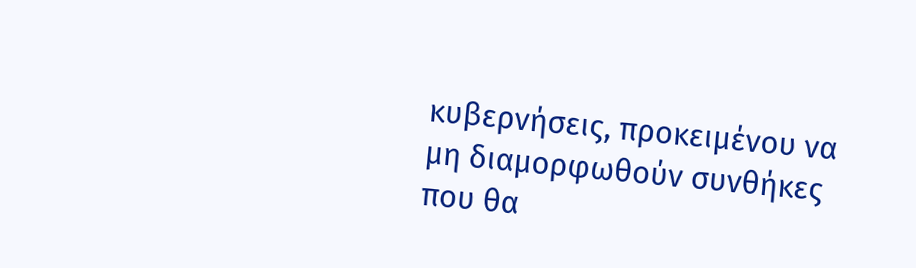κυβερνήσεις, προκειμένου να μη διαμορφωθούν συνθήκες που θα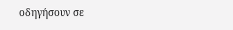οδηγήσουν σε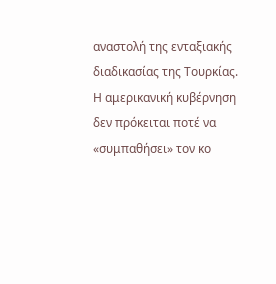αναστολή της ενταξιακής διαδικασίας της Τουρκίας. Η αμερικανική κυβέρνηση δεν πρόκειται ποτέ να «συμπαθήσει» τον κο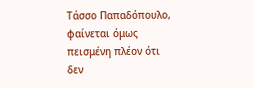Τάσσο Παπαδόπουλο, φαίνεται όμως πεισμένη πλέον ότι δεν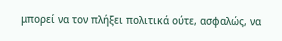μπορεί να τον πλήξει πολιτικά ούτε, ασφαλώς, να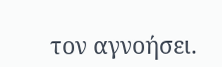τον αγνοήσει.